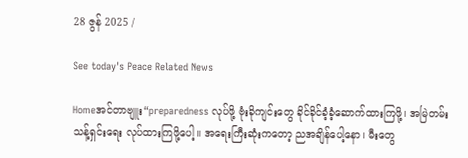28 ဇွန် 2025 /

See today's Peace Related News

Homeအင်တာဗျူး“preparedness လုပ်ဖို့ ဗုံးခိုကျင်းတွေ ခိုင်ခိုင်ခံ့ခံ့ဆောက်ထားကြဖို့၊ အမြဲတမ်းသန့်ရှင်းရေး လုပ်ထားကြဖို့ပေါ့။ အရေးကြီးဆုံးကတော့ ညအချိန်ပေါ့နော၊ မီးတွေ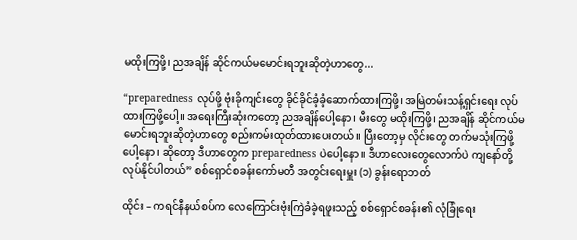မထိုးကြဖို့၊ ညအချိန် ဆိုင်ကယ်မမောင်းရဘူးဆိုတဲ့ဟာတွေ...

“preparedness လုပ်ဖို့ ဗုံးခိုကျင်းတွေ ခိုင်ခိုင်ခံ့ခံ့ဆောက်ထားကြဖို့၊ အမြဲတမ်းသန့်ရှင်းရေး လုပ်ထားကြဖို့ပေါ့။ အရေးကြီးဆုံးကတော့ ညအချိန်ပေါ့နော၊ မီးတွေ မထိုးကြဖို့၊ ညအချိန် ဆိုင်ကယ်မမောင်းရဘူးဆိုတဲ့ဟာတွေ စည်းကမ်းထုတ်ထားပေးတယ်။ ပြီးတော့မှ လိုင်းတွေ တက်မသုံးကြဖို့ပေါ့နော၊ ဆိုတော့ ဒီဟာတွေက preparedness ပဲပေါ့နော။ ဒီဟာလေးတွေလောက်ပဲ ကျနော်တို့လုပ်နိုင်ပါတယ်” စစ်ရှောင်စခန်းကော်မတီ အတွင်းရေးမှူး (၁) ခွန်းရောဘတ်

ထိုင်း – ကရင်နီနယ်စပ်က လေကြောင်းဗုံးကြဲခံခဲ့ရဖူးသည့် စစ်ရှောင်စခန်း၏ လုံခြုံရေး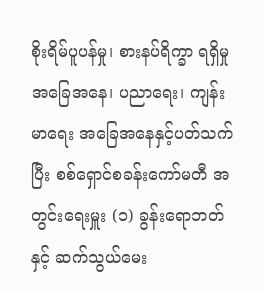စိုးရိမ်ပူပန်မှု၊ စားနပ်ရိက္ခာ ရရှိမှုအခြေအနေ၊ ပညာရေး၊ ကျန်းမာရေး အခြေအနေနှင့်ပတ်သက်ပြီး စစ်ရှောင်စခန်းကော်မတီ အတွင်းရေးမှူး (၁) ခွန်းရောဘတ်နှင့် ဆက်သွယ်မေး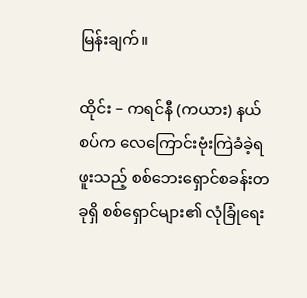မြန်းချက်။

ထိုင်း – ကရင်နီ (ကယား) နယ်စပ်က လေကြောင်းဗုံးကြဲခံခဲ့ရဖူးသည့် စစ်ဘေးရှောင်စခန်းတခုရှိ စစ်ရှောင်များ၏ လုံခြုံရေး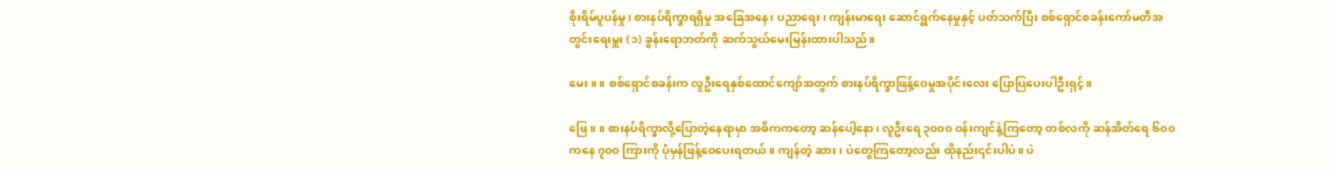စိုးရိမ်ပူပန်မှု၊ စားနပ်ရိက္ခာရရှိမှု အခြေအနေ၊ ပညာရေး၊ ကျန်းမာရေး ဆောင်ရွက်နေမှုနှင့် ပတ်သက်ပြီး စစ်ရှောင်စခန်းကော်မတီအတွင်းရေးမှူး (၁) ခွန်းရောဘတ်ကို ဆက်သွယ်မေးမြန်းထားပါသည်။

မေး။ ။ စစ်ရှောင်စခန်းက လူဦးရေနှစ်ထောင်ကျော်အတွက် စားနပ်ရိက္ခာဖြန့်ဝေမှုအပိုင်းလေး ပြောပြပေးပါဦးရှင့်။

ဖြေ။ ။ စားနပ်ရိက္ခာလို့ပြောတဲ့နေရာမှာ အဓိကကတော့ ဆန်ပေါ့နော၊ လူဦးရေ ၃၀၀၀ ဝန်းကျင်နဲ့ကြတော့ တစ်လကို ဆန်အိတ်ရေ ၆၀၀ ကနေ ၇၀၀ ကြားကို ပုံမှန်ဖြန့်ဝေပေးရတယ်။ ကျန်တဲ့ ဆား၊ ပဲတွေကြတော့လည်း ထိုနည်း၎င်းပါပဲ။ ပဲ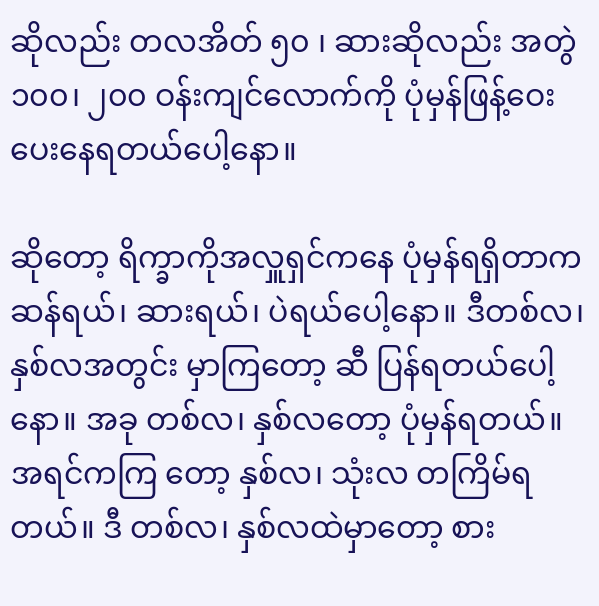ဆိုလည်း တလအိတ် ၅၀ ၊ ဆားဆိုလည်း အတွဲ ၁၀၀၊ ၂၀၀ ဝန်းကျင်လောက်ကို ပုံမှန်ဖြန့်ဝေး ပေးနေရတယ်ပေါ့နော။

ဆိုတော့ ရိက္ခာကိုအလှူရှင်ကနေ ပုံမှန်ရရှိတာက ဆန်ရယ်၊ ဆားရယ်၊ ပဲရယ်ပေါ့နော။ ဒီတစ်လ၊ နှစ်လအတွင်း မှာကြတော့ ဆီ ပြန်ရတယ်ပေါ့နော။ အခု တစ်လ၊ နှစ်လတော့ ပုံမှန်ရတယ်။ အရင်ကကြ တော့ နှစ်လ၊ သုံးလ တကြိမ်ရတယ်။ ဒီ တစ်လ၊ နှစ်လထဲမှာတော့ စား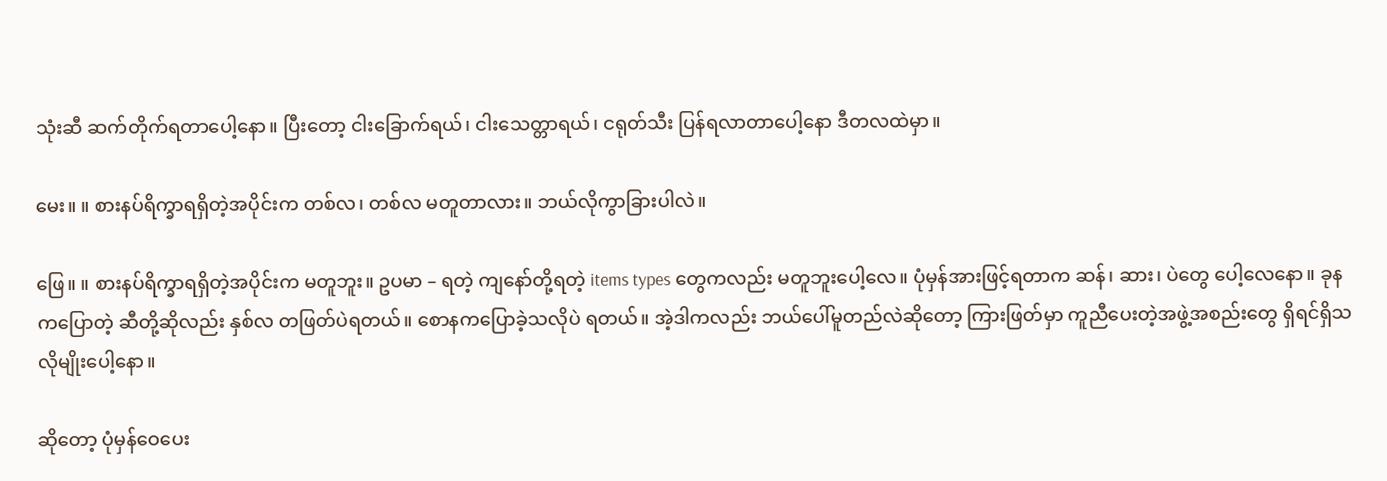သုံးဆီ ဆက်တိုက်ရတာပေါ့နော။ ပြီးတော့ ငါးခြောက်ရယ်၊ ငါးသေတ္တာရယ်၊ ငရုတ်သီး ပြန်ရလာတာပေါ့နော ဒီတလထဲမှာ။

မေး။ ။ စားနပ်ရိက္ခာရရှိတဲ့အပိုင်းက တစ်လ၊ တစ်လ မတူတာလား။ ဘယ်လိုကွာခြားပါလဲ။

ဖြေ။ ။ စားနပ်ရိက္ခာရရှိတဲ့အပိုင်းက မတူဘူး။ ဥပမာ – ရတဲ့ ကျနော်တို့ရတဲ့ items types တွေကလည်း မတူဘူးပေါ့လေ။ ပုံမှန်အားဖြင့်ရတာက ဆန်၊ ဆား၊ ပဲတွေ ပေါ့လေနော။ ခုနကပြောတဲ့ ဆီတို့ဆိုလည်း နှစ်လ တဖြတ်ပဲရတယ်။ စောနကပြောခဲ့သလိုပဲ ရတယ်။ အဲ့ဒါကလည်း ဘယ်ပေါ်မူတည်လဲဆိုတော့ ကြားဖြတ်မှာ ကူညီပေးတဲ့အဖွဲ့အစည်းတွေ ရှိရင်ရှိသလိုမျိုးပေါ့နော။

ဆိုတော့ ပုံမှန်ဝေပေး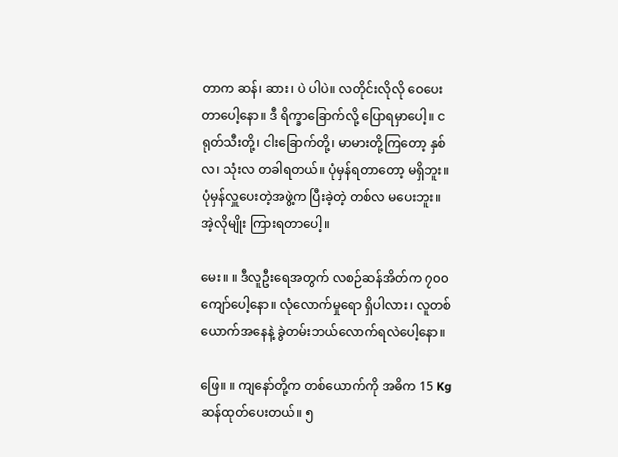တာက ဆန်၊ ဆား၊ ပဲ ပါပဲ။ လတိုင်းလိုလို ဝေပေးတာပေါ့နော။ ဒီ ရိက္ခာခြောက်လို့ ပြောရမှာပေါ့။ ငရုတ်သီးတို့၊ ငါးခြောက်တို့၊ မာမားတို့ကြတော့ နှစ်လ၊ သုံးလ တခါရတယ်။ ပုံမှန်ရတာတော့ မရှိဘူး။ ပုံမှန်လှူပေးတဲ့အဖွဲ့က ပြီးခဲ့တဲ့ တစ်လ မပေးဘူး။ အဲ့လိုမျိုး ကြားရတာပေါ့။

မေး။ ။ ဒီလူဦးရေအတွက် လစဉ်ဆန်အိတ်က ၇၀၀ ကျော်ပေါ့နော။ လုံလောက်မှုရော ရှိပါလား၊ လူတစ်ယောက်အနေနဲ့ ခွဲတမ်းဘယ်လောက်ရလဲပေါ့နော။

ဖြေ။ ။ ကျနော်တို့က တစ်ယောက်ကို အဓိက 15 Kg ဆန်ထုတ်ပေးတယ်။ ၅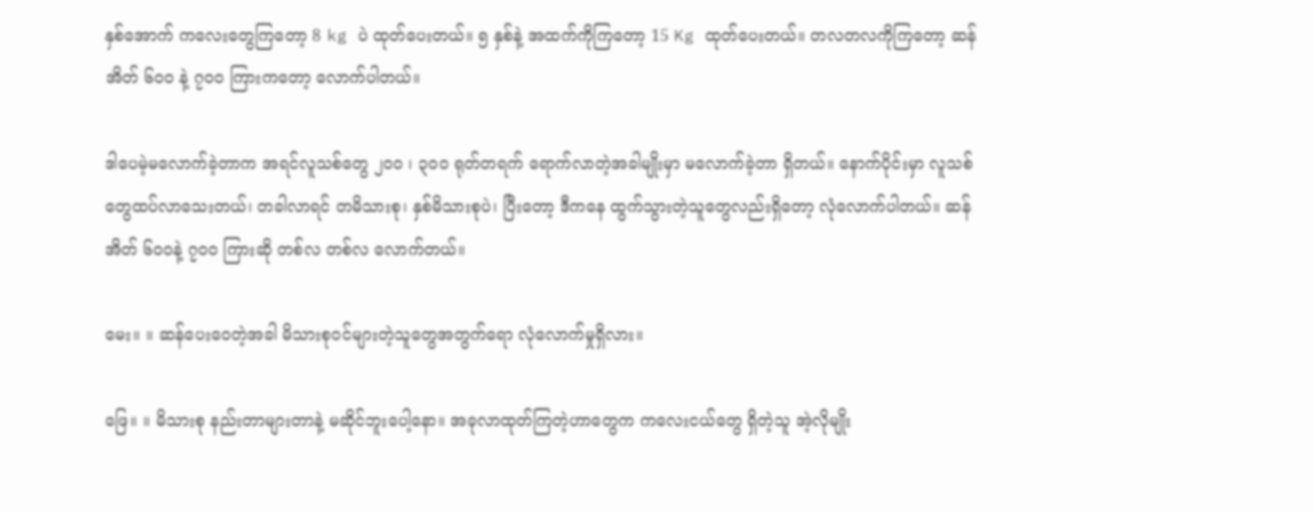နှစ်အောက် ကလေးတွေကြတော့ 8 kg ပဲ ထုတ်ပေးတယ်။ ၅ နှစ်နဲ့ အထက်ကိုကြတော့ 15 Kg ထုတ်ပေးတယ်။ တလတလကိုကြတော့ ဆန်အိတ် ၆၀၀ နဲ့ ၇၀၀ ကြားကတော့ လောက်ပါတယ်။

ဒါပေမဲ့မလောက်ခဲ့တာက အရင်လူသစ်တွေ ၂၀၀ ၊ ၃၀၀ ရုတ်တရက် ရောက်လာတဲ့အခါမျိုးမှာ မလောက်ခဲ့တာ ရှိတယ်။ နောက်ပိုင်းမှာ လူသစ်တွေထပ်လာသေးတယ်၊ တခါလာရင် တမိသားစု၊ နှစ်မိသားစုပဲ၊ ပြီးတော့ ဒီကနေ ထွက်သွားတဲ့သူတွေလည်းရှိတော့ လုံလောက်ပါတယ်။ ဆန်အိတ် ၆၀၀နဲ့ ၇၀၀ ကြားဆို တစ်လ တစ်လ လောက်တယ်။

မေး။ ။ ဆန်ပေးဝေတဲ့အခါ မိသားစုဝင်များတဲ့သူတွေအတွက်ရော လုံလောက်မှုရှိလား။

ဖြေ။ ။ မိသားစု နည်းတာများတာနဲ့ မဆိုင်ဘူးပေါ့နော။ အခုလာထုတ်ကြတဲ့ဟာတွေက ကလေးငယ်တွေ ရှိတဲ့သူ အဲ့လိုမျိုး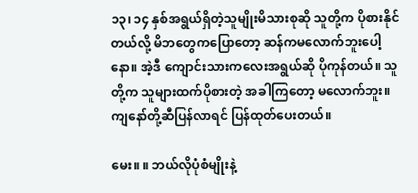၁၃၊ ၁၄ နှစ်အရွယ်ရှိတဲ့သူမျိုးမိသားစုဆို သူတို့က ပိုစားနိုင်တယ်လို့ မိဘတွေကပြောတော့ ဆန်ကမလောက်ဘူးပေါ့နော။ အဲ့ဒီ ကျောင်းသားကလေးအရွယ်ဆို ပိုကုန်တယ်။ သူတို့က သူများထက်ပိုစားတဲ့ အခါကြတော့ မလောက်ဘူး။ ကျနော်တို့ဆီပြန်လာရင် ပြန်ထုတ်ပေးတယ်။

မေး။ ။ ဘယ်လိုပုံစံမျိုးနဲ့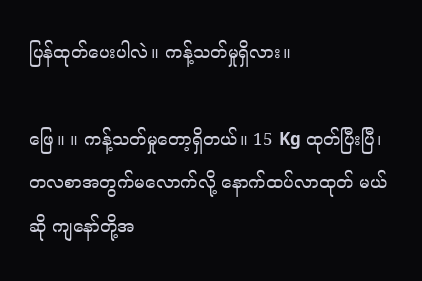ပြန်ထုတ်ပေးပါလဲ။ ကန့်သတ်မှုရှိလား။

ဖြေ။ ။ ကန့်သတ်မှုတော့ရှိတယ်။ 15 Kg ထုတ်ပြီးပြီ၊ တလစာအတွက်မလောက်လို့ နောက်ထပ်လာထုတ် မယ်ဆို ကျနော်တို့အ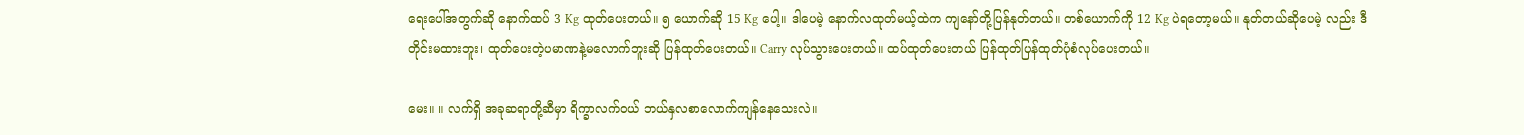ရေးပေါ်အတွက်ဆို နောက်ထပ် 3 Kg ထုတ်ပေးတယ်။ ၅ ယောက်ဆို 15 Kg ပေါ့။ ဒါပေမဲ့ နောက်လထုတ်မယ့်ထဲက ကျနော်တို့ပြန်နုတ်တယ်။ တစ်ယောက်ကို 12 Kg ပဲရတော့မယ်။ နုတ်တယ်ဆိုပေမဲ့ လည်း ဒီတိုင်းမထားဘူး၊ ထုတ်ပေးတဲ့ပမာဏနဲ့မလောက်ဘူးဆို ပြန်ထုတ်ပေးတယ်။ Carry လုပ်သွားပေးတယ်။ ထပ်ထုတ်ပေးတယ် ပြန်ထုတ်ပြန်ထုတ်ပုံစံလုပ်ပေးတယ်။

မေး။ ။ လက်ရှိ အခုဆရာတို့ဆီမှာ ရိက္ခာလက်ဝယ် ဘယ်နှလစာလောက်ကျန်နေသေးလဲ။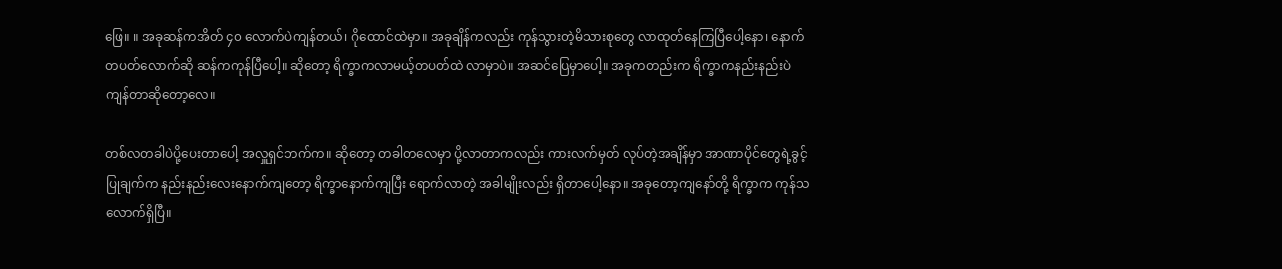ဖြေ။ ။ အခုဆန်ကအိတ် ၄၀ လောက်ပဲကျန်တယ်၊ ဂိုထောင်ထဲမှာ။ အခုချိန်ကလည်း ကုန်သွားတဲ့မိသားစုတွေ လာထုတ်နေကြပြီပေါ့နော၊ နောက်တပတ်လောက်ဆို ဆန်ကကုန်ပြီပေါ့။ ဆိုတော့ ရိက္ခာကလာမယ့်တပတ်ထဲ လာမှာပဲ။ အဆင်ပြေမှာပေါ့။ အခုကတည်းက ရိက္ခာကနည်းနည်းပဲ ကျန်တာဆိုတော့လေ။

တစ်လတခါပဲပို့ပေးတာပေါ့ အလှူရှင်ဘက်က။ ဆိုတော့ တခါတလေမှာ ပို့လာတာကလည်း ကားလက်မှတ် လုပ်တဲ့အချိန်မှာ အာဏာပိုင်တွေရဲ့ခွင့်ပြုချက်က နည်းနည်းလေးနောက်ကျတော့ ရိက္ခာနောက်ကျပြီး ရောက်လာတဲ့ အခါမျိုးလည်း ရှိတာပေါ့နော။ အခုတော့ကျနော်တို့ ရိက္ခာက ကုန်သလောက်ရှိပြီ။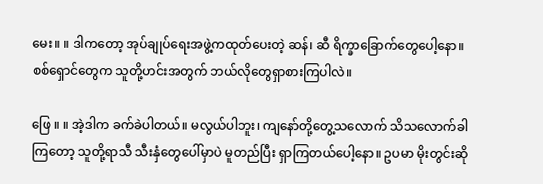မေး။ ။ ဒါကတော့ အုပ်ချုပ်ရေးအဖွဲ့ကထုတ်ပေးတဲ့ ဆန်၊ ဆီ ရိက္ခာခြောက်တွေပေါ့နော။ စစ်ရှောင်တွေက သူတို့ဟင်းအတွက် ဘယ်လိုတွေရှာစားကြပါလဲ။

ဖြေ ။ ။ အဲ့ဒါက ခက်ခဲပါတယ်။ မလွယ်ပါဘူး၊ ကျနော်တို့တွေ့သလောက် သိသလောက်ခါကြတော့ သူတို့ရာသီ သီးနှံတွေပေါ်မှာပဲ မူတည်ပြီး ရှာကြတယ်ပေါ့နော။ ဥပမာ မိုးတွင်းဆို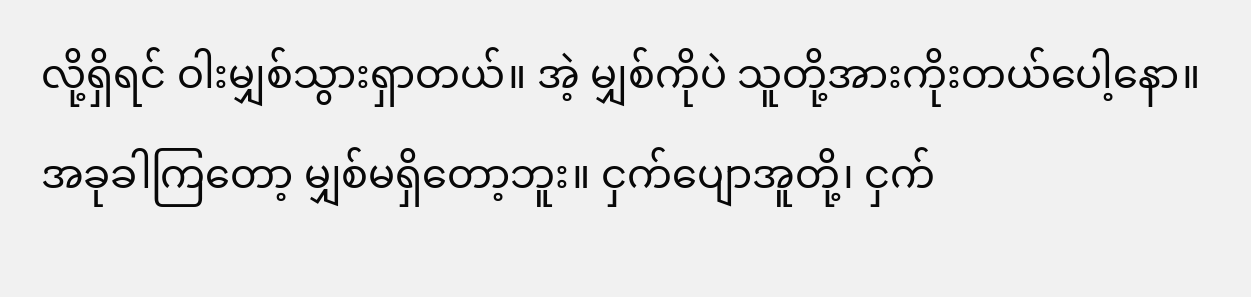လို့ရှိရင် ဝါးမျှစ်သွားရှာတယ်။ အဲ့ မျှစ်ကိုပဲ သူတို့အားကိုးတယ်ပေါ့နော။ အခုခါကြတော့ မျှစ်မရှိတော့ဘူး။ ငှက်ပျောအူတို့၊ ငှက်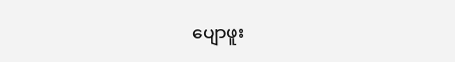ပျောဖူး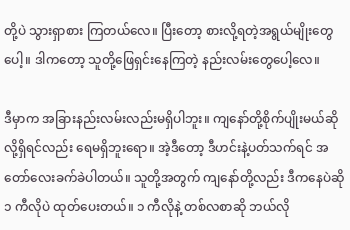တို့ပဲ သွားရှာစား ကြတယ်လေ။ ပြီးတော့ စားလို့ရတဲ့အရွယ်မျိုးတွေပေါ့။ ဒါကတော့ သူတို့ဖြေရှင်းနေကြတဲ့ နည်းလမ်းတွေပေါ့လေ။

ဒီမှာက အခြားနည်းလမ်းလည်းမရှိပါဘူး။ ကျနော်တို့စိုက်ပျိုးမယ်ဆိုလို့ရှိရင်လည်း ရေမရှိဘူးရော။ အဲ့ဒီတော့ ဒီဟင်းနဲ့ပတ်သက်ရင် အတော်လေးခက်ခဲပါတယ်။ သူတို့အတွက် ကျနော်တို့လည်း ဒီကနေပဲဆို ၁ ကီလိုပဲ ထုတ်ပေးတယ်။ ၁ ကီလိုနဲ့ တစ်လစာဆို ဘယ်လို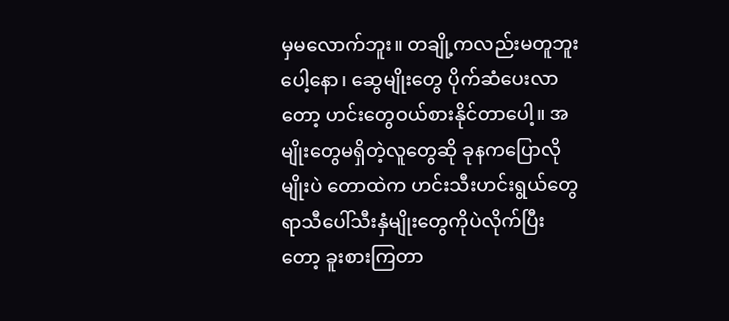မှမလောက်ဘူး။ တချို့ကလည်းမတူဘူးပေါ့နော၊ ဆွေမျိုးတွေ ပိုက်ဆံပေးလာတော့ ဟင်းတွေဝယ်စားနိုင်တာပေါ့။ အမျိုးတွေမရှိတဲ့လူတွေဆို ခုနကပြောလိုမျိုးပဲ တောထဲက ဟင်းသီးဟင်းရွယ်တွေ ရာသီပေါ်သီးနှံမျိုးတွေကိုပဲလိုက်ပြီးတော့ ခူးစားကြတာ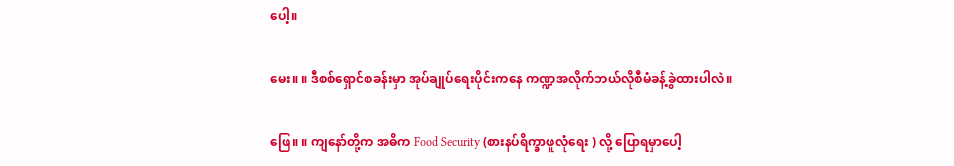ပေါ့။

မေး။ ။ ဒီစစ်ရှောင်စခန်းမှာ အုပ်ချုပ်ရေးပိုင်းကနေ ကဏ္ဍအလိုက်ဘယ်လိုစီမံခန့်ခွဲထားပါလဲ။

ဖြေ။ ။ ကျနော်တို့က အဓိက Food Security (စားနပ်ရိက္ခာဖူလုံရေး ) လို့ ပြောရမှာပေါ့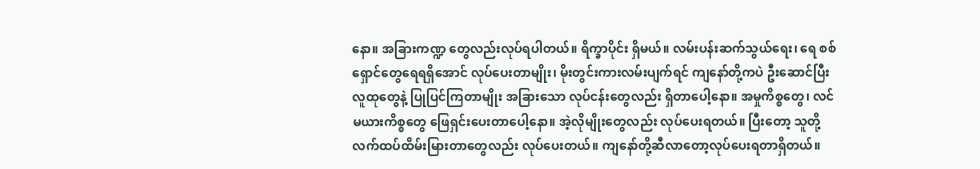နော။ အခြားကဏ္ဍ တွေလည်းလုပ်ရပါတယ်။ ရိက္ခာပိုင်း ရှိမယ်။ လမ်းပန်းဆက်သွယ်ရေး၊ ရေ စစ်ရှောင်တွေရေရရှိအောင် လုပ်ပေးတာမျိုး၊ မိုးတွင်းကားလမ်းပျက်ရင် ကျနော်တို့ကပဲ ဦးဆောင်ပြီး လူထုတွေနဲ့ ပြုပြင်ကြတာမျိုး အခြားသော လုပ်ငန်းတွေလည်း ရှိတာပေါ့နော။ အမှုကိစ္စတွေ၊ လင်မယားကိစ္စတွေ ဖြေရှင်းပေးတာပေါ့နော။ အဲ့လိုမျိုးတွေလည်း လုပ်ပေးရတယ်။ ပြီးတော့ သူတို့လက်ထပ်ထိမ်းမြားတာတွေလည်း လုပ်ပေးတယ်။ ကျနော်တို့ဆီလာတော့လုပ်ပေးရတာရှိတယ်။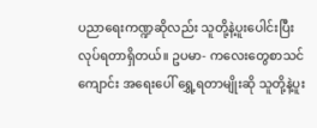ပညာရေးကဏ္ဍဆိုလည်း သူတို့နဲ့ပူးပေါင်းပြီး လုပ်ရတာရှိတယ်။ ဥပမာ- ကလေးတွေစာသင်ကျောင်း အရေးပေါ် ရွှေ့ရတာမျိုးဆို သူတို့နဲ့ပူး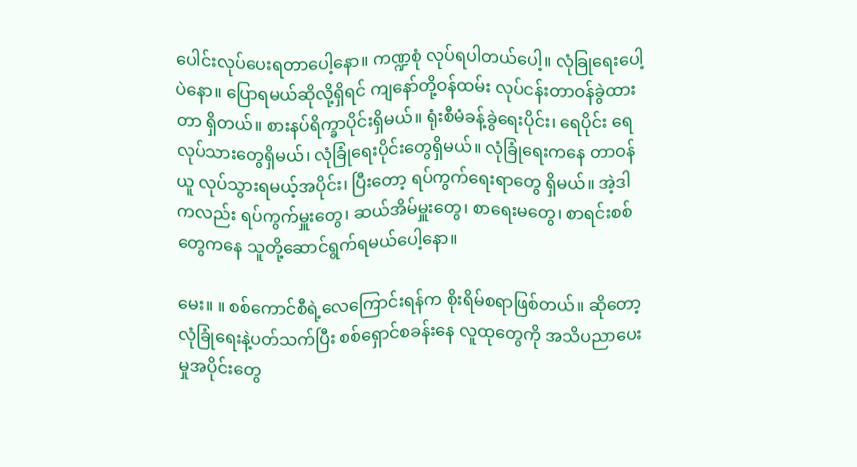ပေါင်းလုပ်ပေးရတာပေါ့နော။ ကဏ္ဍစုံ လုပ်ရပါတယ်ပေါ့။ လုံခြုရေးပေါ့ပဲနော။ ပြောရမယ်ဆိုလို့ရှိရင် ကျနော်တို့ဝန်ထမ်း လုပ်ငန်းတာဝန်ခွဲထားတာ ရှိတယ်။ စားနပ်ရိက္ခာပိုင်းရှိမယ်။ ရုံးစီမံခန့်ခွဲရေးပိုင်း၊ ရေပိုင်း ရေလုပ်သားတွေရှိမယ်၊ လုံခြုံရေးပိုင်းတွေရှိမယ်။ လုံခြုံရေးကနေ တာဝန်ယူ လုပ်သွားရမယ့်အပိုင်း၊ ပြီးတော့ ရပ်ကွက်ရေးရာတွေ ရှိမယ်။ အဲ့ဒါကလည်း ရပ်ကွက်မှူးတွေ၊ ဆယ်အိမ်မှူးတွေ၊ စာရေးမတွေ၊ စာရင်းစစ်တွေကနေ သူတို့ဆောင်ရွက်ရမယ်ပေါ့နော။

မေး။ ။ စစ်ကောင်စီရဲ့လေကြောင်းရန်က စိုးရိမ်စရာဖြစ်တယ်။ ဆိုတော့ လုံခြုံရေးနဲ့ပတ်သက်ပြီး စစ်ရှောင်စခန်းနေ လူထုတွေကို အသိပညာပေးမှုအပိုင်းတွေ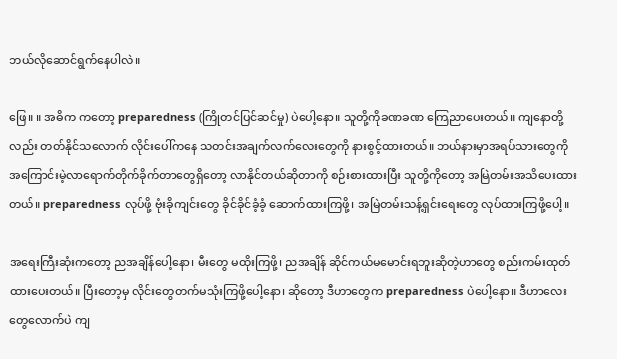ဘယ်လိုဆောင်ရွက်နေပါလဲ။

ဖြေ။ ။ အဓိက ကတော့ preparedness (ကြိုတင်ပြင်ဆင်မှု) ပဲပေါ့နော။ သူတို့ကိုခဏခဏ ကြေညာပေးတယ်။ ကျနောတို့လည်း တတ်နိုင်သလောက် လိုင်းပေါ်ကနေ သတင်းအချက်လက်လေးတွေကို နားစွင့်ထားတယ်။ ဘယ်နားမှာအရပ်သားတွေကို အကြောင်းမဲ့လာရောက်တိုက်ခိုက်တာတွေရှိတော့ လာနိုင်တယ်ဆိုတာကို စဉ်းစားထားပြီး သူတို့ကိုတော့ အမြဲတမ်းအသိပေးထားတယ်။ preparedness လုပ်ဖို့ ဗုံးခိုကျင်းတွေ ခိုင်ခိုင်ခံ့ခံ့ ဆောက်ထားကြဖို့၊ အမြဲတမ်းသန့်ရှင်းရေးတွေ လုပ်ထားကြဖို့ပေါ့။

အရေးကြီးဆုံးကတော့ ညအချိန်ပေါ့နော၊ မီးတွေ မထိုးကြဖို့၊ ညအချိန် ဆိုင်ကယ်မမောင်းရဘူးဆိုတဲ့ဟာတွေ စည်းကမ်းထုတ်ထားပေးတယ်။ ပြီးတော့မှ လိုင်းတွေတက်မသုံးကြဖို့ပေါ့နော၊ ဆိုတော့ ဒီဟာတွေက preparedness ပဲပေါ့နော။ ဒီဟာလေးတွေလောက်ပဲ ကျ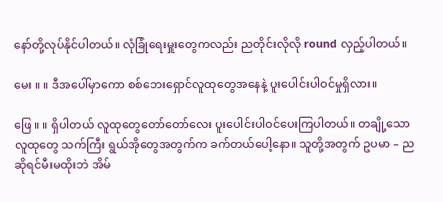နော်တို့လုပ်နိုင်ပါတယ်။ လုံခြုံရေးမှူးတွေကလည်း ညတိုင်းလိုလို round လှည့်ပါတယ်။

မေး ။ ။ ဒီအပေါ်မှာကော စစ်ဘေးရှောင်လူထုတွေအနေနဲ့ ပူးပေါင်းပါဝင်မှုရှိလား။

ဖြေ ။ ။ ရှိပါတယ် လူထုတွေတော်တော်လေး ပူးပေါင်းပါဝင်ပေးကြပါတယ်။ တချို့သောလူထုတွေ သက်ကြီး ရွယ်အိုတွေအတွက်က ခက်တယ်ပေါ့နော။ သူတို့အတွက် ဥပမာ – ညဆိုရင်မီးမထိုးဘဲ အိမ်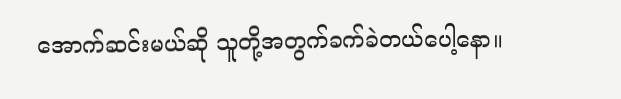အောက်ဆင်းမယ်ဆို သူတို့အတွက်ခက်ခဲတယ်ပေါ့နော။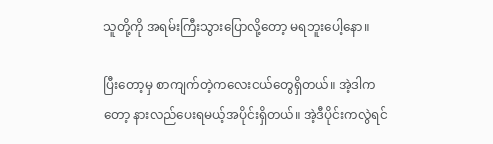သူတို့ကို အရမ်းကြီးသွားပြောလို့တော့ မရဘူးပေါ့နော။

ပြီးတော့မှ စာကျက်တဲ့ကလေးငယ်တွေရှိတယ်။ အဲ့ဒါကတော့ နားလည်ပေးရမယ့်အပိုင်းရှိတယ်။ အဲ့ဒီပိုင်းကလွဲရင်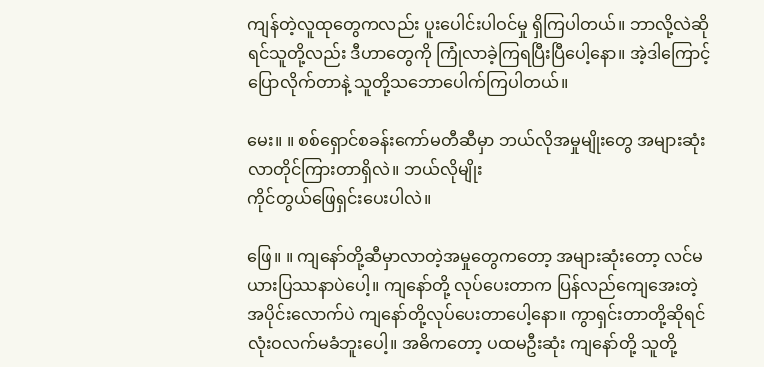ကျန်တဲ့လူထုတွေကလည်း ပူးပေါင်းပါဝင်မှု ရှိကြပါတယ်။ ဘာလို့လဲဆိုရင်သူတို့လည်း ဒီဟာတွေကို ကြုံလာခဲ့ကြရပြီးပြီပေါ့နော။ အဲ့ဒါကြောင့်ပြောလိုက်တာနဲ့ သူတို့သဘောပေါက်ကြပါတယ်။

မေး။ ။ စစ်ရှောင်စခန်းကော်မတီဆီမှာ ဘယ်လိုအမှုမျိုးတွေ အများဆုံးလာတိုင်ကြားတာရှိလဲ။ ဘယ်လိုမျိုး
ကိုင်တွယ်ဖြေရှင်းပေးပါလဲ။

ဖြေ။ ။ ကျနော်တို့ဆီမှာလာတဲ့အမှုတွေကတော့ အများဆုံးတော့ လင်မယားပြဿနာပဲပေါ့။ ကျနော်တို့ လုပ်ပေးတာက ပြန်လည်ကျေအေးတဲ့အပိုင်းလောက်ပဲ ကျနော်တို့လုပ်ပေးတာပေါ့နော။ ကွာရှင်းတာတို့ဆိုရင် လုံးဝလက်မခံဘူးပေါ့။ အဓိကတော့ ပထမဦးဆုံး ကျနော်တို့ သူတို့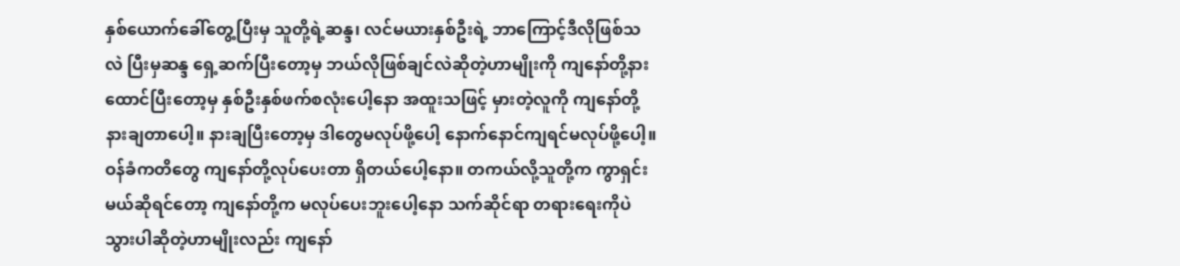နှစ်ယောက်ခေါ်တွေ့ပြီးမှ သူတို့ရဲ့ဆန္ဒ၊ လင်မယားနှစ်ဦးရဲ့ ဘာကြောင့်ဒီလိုဖြစ်သလဲ ပြီးမှဆန္ဒ ရှေ့ဆက်ပြီးတော့မှ ဘယ်လိုဖြစ်ချင်လဲဆိုတဲ့ဟာမျိုးကို ကျနော်တို့နားထောင်ပြီးတော့မှ နှစ်ဦးနှစ်ဖက်စလုံးပေါ့နော အထူးသဖြင့် မှားတဲ့လူကို ကျနော်တို့နားချတာပေါ့။ နားချပြီးတော့မှ ဒါတွေမလုပ်ဖို့ပေါ့ နောက်နောင်ကျရင်မလုပ်ဖို့ပေါ့။ ဝန်ခံကတိတွေ ကျနော်တို့လုပ်ပေးတာ ရှိတယ်ပေါ့နော။ တကယ်လို့သူတို့က ကွာရှင်းမယ်ဆိုရင်တော့ ကျနော်တို့က မလုပ်ပေးဘူးပေါ့နော သက်ဆိုင်ရာ တရားရေးကိုပဲသွားပါဆိုတဲ့ဟာမျိုးလည်း ကျနော်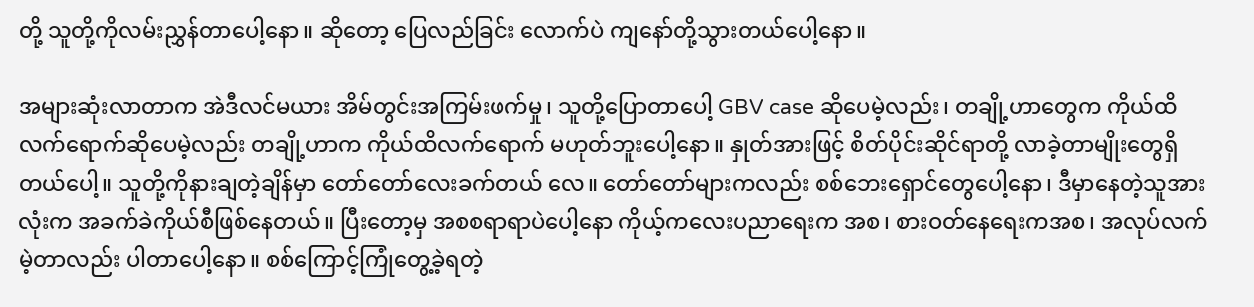တို့ သူတို့ကိုလမ်းညွှန်တာပေါ့နော။ ဆိုတော့ ပြေလည်ခြင်း လောက်ပဲ ကျနော်တို့သွားတယ်ပေါ့နော။

အများဆုံးလာတာက အဲဒီလင်မယား အိမ်တွင်းအကြမ်းဖက်မှု၊ သူတို့ပြောတာပေါ့ GBV case ဆိုပေမဲ့လည်း၊ တချို့ဟာတွေက ကိုယ်ထိလက်ရောက်ဆိုပေမဲ့လည်း တချို့ဟာက ကိုယ်ထိလက်ရောက် မဟုတ်ဘူးပေါ့နော။ နှုတ်အားဖြင့် စိတ်ပိုင်းဆိုင်ရာတို့ လာခဲ့တာမျိုးတွေရှိတယ်ပေါ့။ သူတို့ကိုနားချတဲ့ချိန်မှာ တော်တော်လေးခက်တယ် လေ။ တော်တော်များကလည်း စစ်ဘေးရှောင်တွေပေါ့နော၊ ဒီမှာနေတဲ့သူအားလုံးက အခက်ခဲကိုယ်စီဖြစ်နေတယ်။ ပြီးတော့မှ အစစရာရာပဲပေါ့နော ကိုယ့်ကလေးပညာရေးက အစ၊ စားဝတ်နေရေးကအစ၊ အလုပ်လက်မဲ့တာလည်း ပါတာပေါ့နော။ စစ်ကြောင့်ကြုံတွေ့ခဲ့ရတဲ့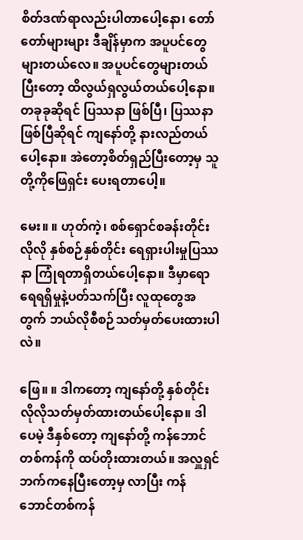စိတ်ဒဏ်ရာလည်းပါတာပေါ့နော၊ တော်တော်များများ ဒီချိန်မှာက အပူပင်တွေများတယ်လေ။ အပူပင်တွေများတယ်ပြီးတော့ ထိလွယ်ရှလွယ်တယ်ပေါ့နော။ တခုခုဆိုရင် ပြဿနာ ဖြစ်ပြီ၊ ပြဿနာဖြစ်ပြီဆိုရင် ကျနော်တို့ နားလည်တယ်ပေါ့နော။ အဲတော့စိတ်ရှည်ပြီးတော့မှ သူတို့ကိုဖြေရှင်း ပေးရတာပေါ့။

မေး။ ။ ဟုတ်ကဲ့၊ စစ်ရှောင်စခန်းတိုင်းလိုလို နှစ်စဉ်နှစ်တိုင်း ရေရှားပါးမှုပြဿနာ ကြုံရတာရှိတယ်ပေါ့နော။ ဒီမှာရော ရေရရှိမှုနဲ့ပတ်သက်ပြီး လူထုတွေအတွက် ဘယ်လိုစီစဉ်သတ်မှတ်ပေးထားပါလဲ။

ဖြေ။ ။ ဒါကတော့ ကျနော်တို့ နှစ်တိုင်းလိုလိုသတ်မှတ်ထားတယ်ပေါ့နော။ ဒါပေမဲ့ ဒီနှစ်တော့ ကျနော်တို့ ကန်ဘောင်တစ်ကန်ကို ထပ်တိုးထားတယ်။ အလှူရှင်ဘက်ကနေပြီးတော့မှ လာပြီး ကန်ဘောင်တစ်ကန်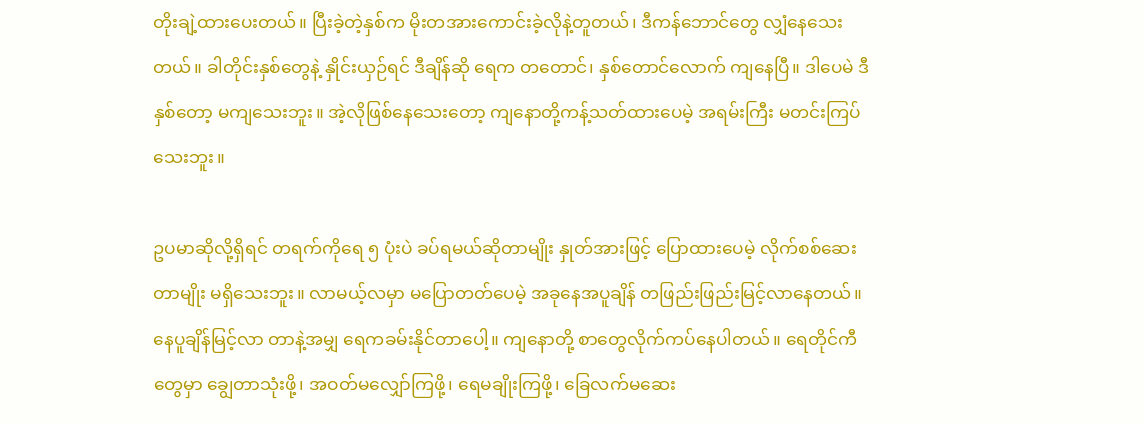တိုးချဲ့ထားပေးတယ်။ ပြီးခဲ့တဲ့နှစ်က မိုးတအားကောင်းခဲ့လိုနဲ့တူတယ်၊ ဒီကန်ဘောင်တွေ လျှံနေသေးတယ်။ ခါတိုင်းနှစ်တွေနဲ့ နှိုင်းယှဉ်ရင် ဒီချိန်ဆို ရေက တတောင်၊ နှစ်တောင်လောက် ကျနေပြီ။ ဒါပေမဲ ဒီနှစ်တော့ မကျသေးဘူး။ အဲ့လိုဖြစ်နေသေးတော့ ကျနောတို့ကန့်သတ်ထားပေမဲ့ အရမ်းကြီး မတင်းကြပ်သေးဘူး။

ဥပမာဆိုလို့ရှိရင် တရက်ကိုရေ ၅ ပုံးပဲ ခပ်ရမယ်ဆိုတာမျိုး နှုတ်အားဖြင့် ပြောထားပေမဲ့ လိုက်စစ်ဆေးတာမျိုး မရှိသေးဘူး။ လာမယ့်လမှာ မပြောတတ်ပေမဲ့ အခုနေအပူချိန် တဖြည်းဖြည်းမြင့်လာနေတယ်။ နေပူချိန်မြင့်လာ တာနဲ့အမျှ ရေကခမ်းနိုင်တာပေါ့။ ကျနောတို့ စာတွေလိုက်ကပ်နေပါတယ်။ ရေတိုင်ကီတွေမှာ ချွေတာသုံးဖို့၊ အဝတ်မလျှော်ကြဖို့၊ ရေမချိုးကြဖို့၊ ခြေလက်မဆေး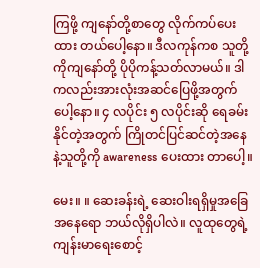ကြဖို့ ကျနော်တို့စာတွေ လိုက်ကပ်ပေးထား တယ်ပေါ့နော။ ဒီလကုန်ကစ သူတို့ကိုကျနော်တို့ ပိုပိုကန့်သတ်လာမယ်။ ဒါကလည်းအားလုံးအဆင်ပြေဖို့အတွက် ပေါ့နော။ ၄ လပိုင်း ၅ လပိုင်းဆို ရေခမ်းနိုင်တဲ့အတွက် ကြိုတင်ပြင်ဆင်တဲ့အနေနဲ့သူတို့ကို awareness ပေးထား တာပေါ့။

မေး။ ။ ဆေးခန်းရဲ့ ဆေးဝါးရရှိမှုအခြေအနေရော ဘယ်လိုရှိပါလဲ။ လူထုတွေရဲ့ ကျန်းမာရေးစောင့်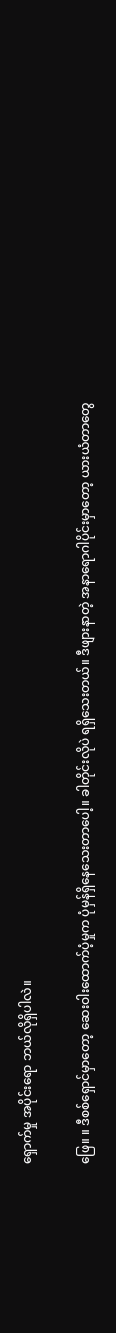ရှောက်မှု အပိုင်းရော ဘယ်လိုရှိပါလဲ။

ဖြေ။ ။ ဒီစစ်ရှောင်မှာတော့ ဆေးဝါးထောက်ပံ့မှုက ပုံမှန်ရှိနေသေးတာပေါ့။ ခါတိုင်းလိုပဲ ရရှိသေးတယ်။ ဒီဖျားနာတဲ့ အနာရောဂါပိုင်းမှာတော့ ယားယံတာတွေ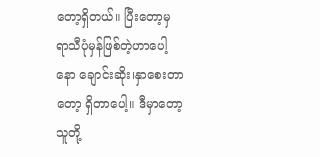တော့ရှိတယ်။ ပြီးတော့မှ ရာသီပုံမှန်ဖြစ်တဲ့ဟာပေါ့နော ချောင်းဆိုး၊နှာစေးတာတော့ ရှိတာပေါ့။ ဒီမှာတော့ သူတို့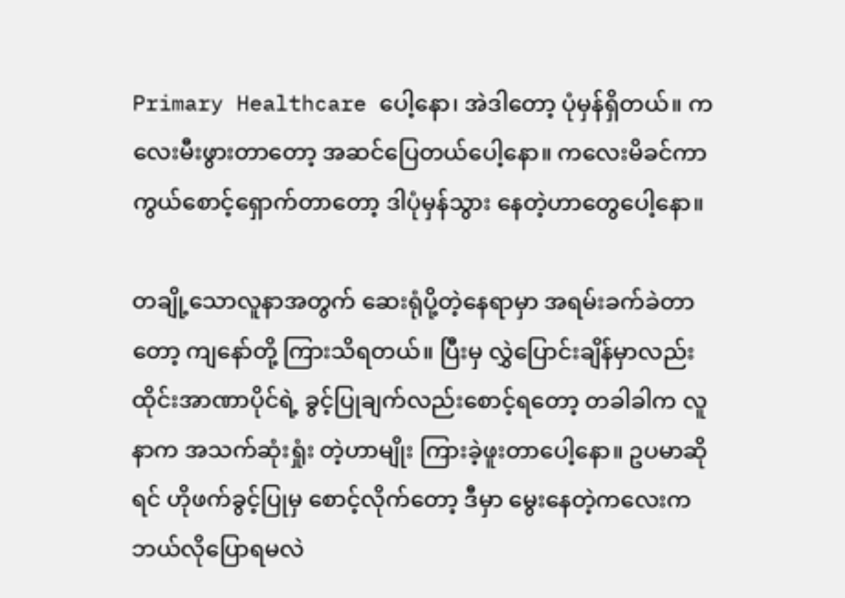Primary Healthcare ပေါ့နော၊ အဲဒါတော့ ပုံမှန်ရှိတယ်။ ကလေးမီးဖွားတာတော့ အဆင်ပြေတယ်ပေါ့နော။ ကလေးမိခင်ကာကွယ်စောင့်ရှောက်တာတော့ ဒါပုံမှန်သွား နေတဲ့ဟာတွေပေါ့နော။

တချို့သောလူနာအတွက် ဆေးရုံပို့တဲ့နေရာမှာ အရမ်းခက်ခဲတာတော့ ကျနော်တို့ ကြားသိရတယ်။ ပြီးမှ လွှဲပြောင်းချိန်မှာလည်း ထိုင်းအာဏာပိုင်ရဲ့ ခွင့်ပြုချက်လည်းစောင့်ရတော့ တခါခါက လူနာက အသက်ဆုံးရှုံး တဲ့ဟာမျိုး ကြားခဲ့ဖူးတာပေါ့နော။ ဥပမာဆိုရင် ဟိုဖက်ခွင့်ပြုမှ စောင့်လိုက်တော့ ဒီမှာ မွေးနေတဲ့ကလေးက ဘယ်လိုပြောရမလဲ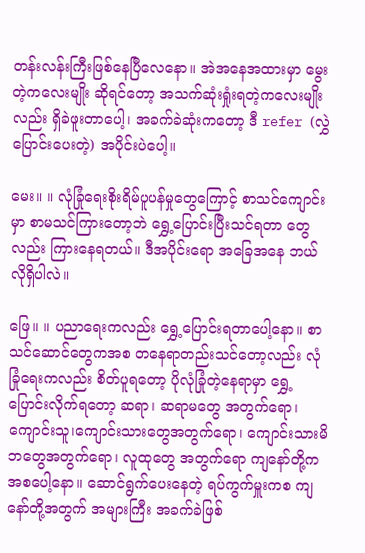တန်းလန်းကြီးဖြစ်နေပြီလေနော။ အဲအနေအထားမှာ မွေးတဲ့ကလေးမျိုး ဆိုရင်တော့ အသက်ဆုံးရှုံးရတဲ့ကလေးမျိုးလည်း ရှိခဲဖူးတာပေါ့၊ အခက်ခဲဆုံးကတော့ ဒီ refer (လွှဲပြောင်းပေးတဲ့) အပိုင်းပဲပေါ့။

မေး။ ။ လုံခြုံရေးစိုးရိမ်ပူပန်မှုတွေကြောင့် စာသင်ကျောင်းမှာ စာမသင်ကြားတော့ဘဲ ရွှေ့ပြောင်းပြီးသင်ရတာ တွေလည်း ကြားနေရတယ်။ ဒီအပိုင်းရော အခြေအနေ ဘယ်လိုရှိပါလဲ။

ဖြေ။ ။ ပညာရေးကလည်း ရွှေ့ပြောင်းရတာပေါ့နော။ စာသင်ဆောင်တွေကအစ တနေရာတည်းသင်တော့လည်း လုံခြုံရေးကလည်း စိတ်ပူရတော့ ပိုလုံခြုံတဲ့နေရာမှာ ရွှေ့ပြောင်းလိုက်ရတော့ ဆရာ၊ ဆရာမတွေ အတွက်ရော၊ ကျောင်းသူ၊ကျောင်းသားတွေအတွက်ရော၊ ကျောင်းသားမိဘတွေအတွက်ရော၊ လူထုတွေ အတွက်ရော ကျနော်တို့က အစပေါ့နော။ ဆောင်ရွက်ပေးနေတဲ့ ရပ်ကွက်မှူးကစ ကျနော်တို့အတွက် အများကြီး အခက်ခဲဖြစ်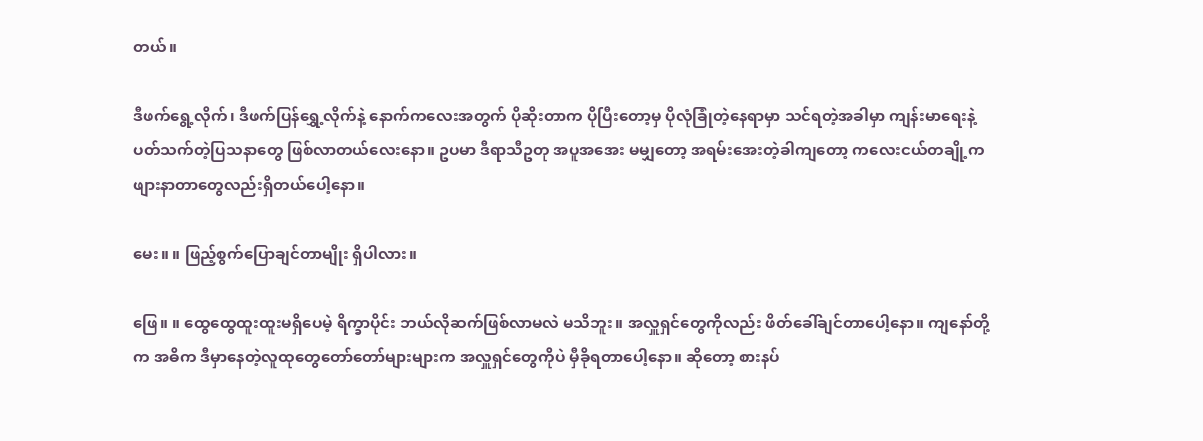တယ်။

ဒီဖက်ရွေ့လိုက်၊ ဒီဖက်ပြန်ရွှေ့လိုက်နဲ့ နောက်ကလေးအတွက် ပိုဆိုးတာက ပိုပြီးတော့မှ ပိုလုံခြုံတဲ့နေရာမှာ သင်ရတဲ့အခါမှာ ကျန်းမာရေးနဲ့ပတ်သက်တဲ့ပြသနာတွေ ဖြစ်လာတယ်လေးနော။ ဥပမာ ဒီရာသီဥတု အပူအအေး မမျှတော့ အရမ်းအေးတဲ့ခါကျတော့ ကလေးငယ်တချို့က ဖျားနာတာတွေလည်းရှိတယ်ပေါ့နော။

မေး။ ။ ဖြည့်စွက်ပြောချင်တာမျိုး ရှိပါလား။

ဖြေ။ ။ ထွေထွေထူးထူးမရှိပေမဲ့ ရိက္ခာပိုင်း ဘယ်လိုဆက်ဖြစ်လာမလဲ မသိဘူး။ အလှူရှင်တွေကိုလည်း ဖိတ်ခေါ်ချင်တာပေါ့နော။ ကျနော်တို့က အဓိက ဒီမှာနေတဲ့လူထုတွေတော်တော်များများက အလှူရှင်တွေကိုပဲ မှီခိုရတာပေါ့နော။ ဆိုတော့ စားနပ်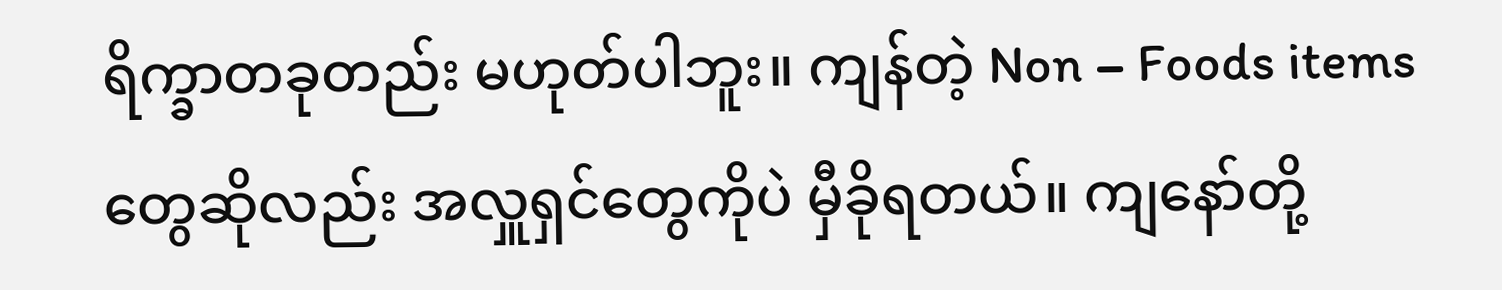ရိက္ခာတခုတည်း မဟုတ်ပါဘူး။ ကျန်တဲ့ Non – Foods items တွေဆိုလည်း အလှူရှင်တွေကိုပဲ မှီခိုရတယ်။ ကျနော်တို့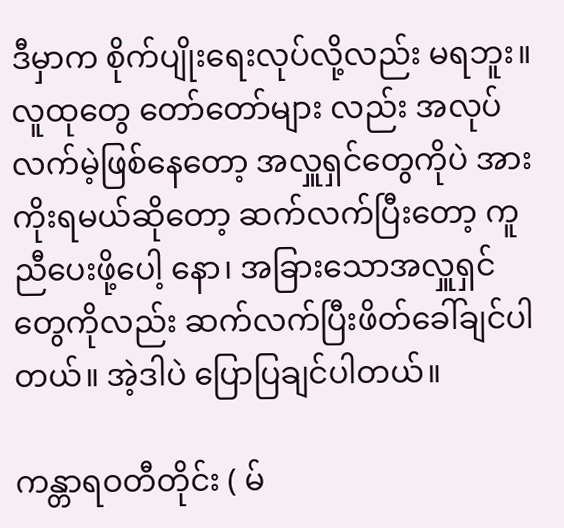ဒီမှာက စိုက်ပျိုးရေးလုပ်လို့လည်း မရဘူး။ လူထုတွေ တော်တော်များ လည်း အလုပ်လက်မဲ့ဖြစ်နေတော့ အလှူရှင်တွေကိုပဲ အားကိုးရမယ်ဆိုတော့ ဆက်လက်ပြီးတော့ ကူညီပေးဖို့ပေါ့ နော၊ အခြားသောအလှူရှင်တွေကိုလည်း ဆက်လက်ပြီးဖိတ်ခေါ်ချင်ပါတယ်။ အဲ့ဒါပဲ ပြောပြချင်ပါတယ်။

ကန္တာရဝတီတိုင်း ( မ်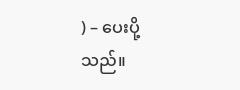) – ပေးပို့သည်။